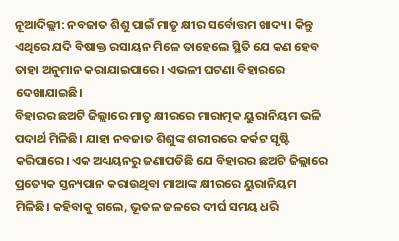ନୂଆଦିଲ୍ଲୀ: ନବଜାତ ଶିଶୁ ପାଇଁ ମାତୃ କ୍ଷୀର ସର୍ବୋତ୍ତମ ଖାଦ୍ୟ। କିନ୍ତୁ ଏଥିରେ ଯଦି ବିଷାକ୍ତ ରସାୟନ ମିଳେ ତାହେଲେ ସ୍ଥିତି ଯେ କଣ ହେବ ତାହା ଅନୁମାନ କରାଯାଇପାରେ। ଏଭଳୀ ଘଟଣା ବିହାରରେ ଦେଖାଯାଇଛି।
ବିହାରର ଛଅଟି ଜିଲ୍ଲାରେ ମାତୃ କ୍ଷୀରରେ ମାରାତ୍ମକ ୟୁରାନିୟମ ଭଳି ପଦାର୍ଥ ମିଳିଛି। ଯାହା ନବଜାତ ଶିଶୁଙ୍କ ଶରୀରରେ କର୍କଟ ସୃଷ୍ଟି କରିପାରେ। ଏକ ଅଧ୍ୟୟନରୁ ଜଣାପଡିଛି ଯେ ବିହାରର ଛଅଟି ଜିଲ୍ଲାରେ ପ୍ରତ୍ୟେକ ସ୍ତନ୍ୟପାନ କରାଉଥିବା ମାଆଙ୍କ କ୍ଷୀରରେ ୟୁରାନିୟମ ମିଳିଛି। କହିବାକୁ ଗଲେ, ଭୂତଳ ଜଳରେ ଦୀର୍ଘ ସମୟ ଧରି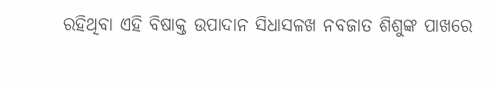ରହିଥିବା ଏହି ବିଷାକ୍ତ ଉପାଦାନ ସିଧାସଳଖ ନବଜାତ ଶିଶୁଙ୍କ ପାଖରେ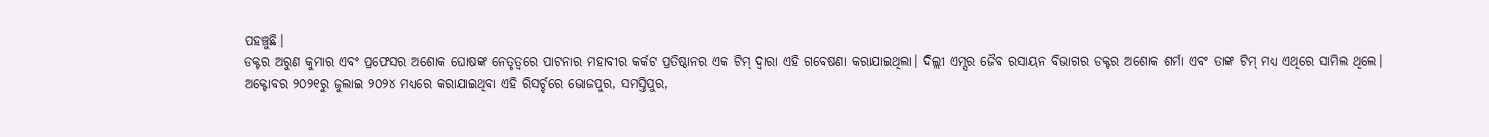ପହଞ୍ଚୁଛି।
ଡକ୍ଟର ଅରୁଣ କୁମାର ଏବଂ ପ୍ରଫେସର ଅଶୋକ ଘୋଷଙ୍କ ନେତୃତ୍ୱରେ ପାଟନାର ମହାବୀର କର୍କଟ ପ୍ରତିଷ୍ଠାନର ଏକ ଟିମ୍ ଦ୍ୱାରା ଏହି ଗବେଷଣା କରାଯାଇଥିଲା। ଦିଲ୍ଲୀ ଏମ୍ସର ଜୈବ ରସାୟନ ବିଭାଗର ଡକ୍ଟର ଅଶୋକ ଶର୍ମା ଏବଂ ତାଙ୍କ ଟିମ୍ ମଧ୍ୟ ଏଥିରେ ସାମିଲ ଥିଲେ।
ଅକ୍ଟୋବର ୨୦୨୧ରୁ ଜୁଲାଇ ୨୦୨୪ ମଧ୍ୟରେ କରାଯାଇଥିବା ଏହି ରିସର୍ଚ୍ଚରେ ଭୋଜପୁର, ସମସ୍ତିପୁର,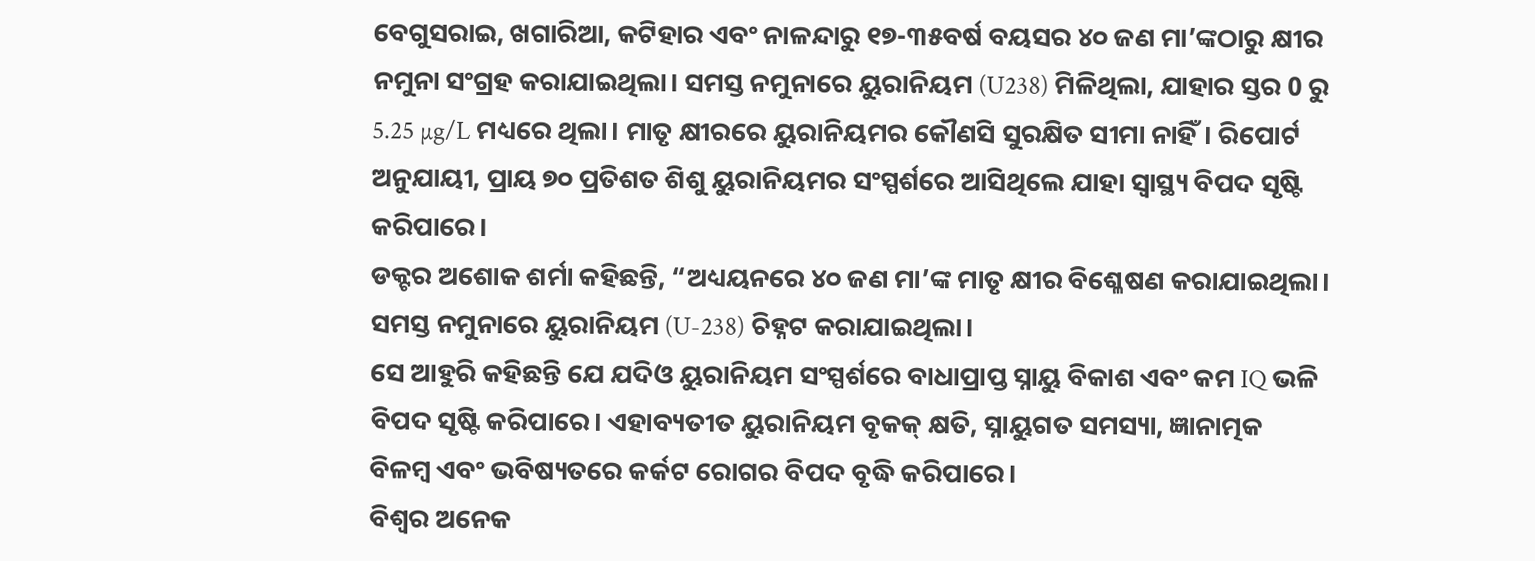ବେଗୁସରାଇ, ଖଗାରିଆ, କଟିହାର ଏବଂ ନାଳନ୍ଦାରୁ ୧୭-୩୫ବର୍ଷ ବୟସର ୪୦ ଜଣ ମା’ଙ୍କଠାରୁ କ୍ଷୀର ନମୁନା ସଂଗ୍ରହ କରାଯାଇଥିଲା। ସମସ୍ତ ନମୁନାରେ ୟୁରାନିୟମ (U238) ମିଳିଥିଲା, ଯାହାର ସ୍ତର 0 ରୁ 5.25 µg/L ମଧ୍ୟରେ ଥିଲା। ମାତୃ କ୍ଷୀରରେ ୟୁରାନିୟମର କୌଣସି ସୁରକ୍ଷିତ ସୀମା ନାହିଁ। ରିପୋର୍ଟ ଅନୁଯାୟୀ, ପ୍ରାୟ ୭୦ ପ୍ରତିଶତ ଶିଶୁ ୟୁରାନିୟମର ସଂସ୍ପର୍ଶରେ ଆସିଥିଲେ ଯାହା ସ୍ୱାସ୍ଥ୍ୟ ବିପଦ ସୃଷ୍ଟି କରିପାରେ।
ଡକ୍ଟର ଅଶୋକ ଶର୍ମା କହିଛନ୍ତି, “ଅଧ୍ୟୟନରେ ୪୦ ଜଣ ମା’ଙ୍କ ମାତୃ କ୍ଷୀର ବିଶ୍ଳେଷଣ କରାଯାଇଥିଲା। ସମସ୍ତ ନମୁନାରେ ୟୁରାନିୟମ (U-238) ଚିହ୍ନଟ କରାଯାଇଥିଲା।
ସେ ଆହୁରି କହିଛନ୍ତି ଯେ ଯଦିଓ ୟୁରାନିୟମ ସଂସ୍ପର୍ଶରେ ବାଧାପ୍ରାପ୍ତ ସ୍ନାୟୁ ବିକାଶ ଏବଂ କମ IQ ଭଳି ବିପଦ ସୃଷ୍ଟି କରିପାରେ। ଏହାବ୍ୟତୀତ ୟୁରାନିୟମ ବୃକକ୍ କ୍ଷତି, ସ୍ନାୟୁଗତ ସମସ୍ୟା, ଜ୍ଞାନାତ୍ମକ ବିଳମ୍ବ ଏବଂ ଭବିଷ୍ୟତରେ କର୍କଟ ରୋଗର ବିପଦ ବୃଦ୍ଧି କରିପାରେ।
ବିଶ୍ୱର ଅନେକ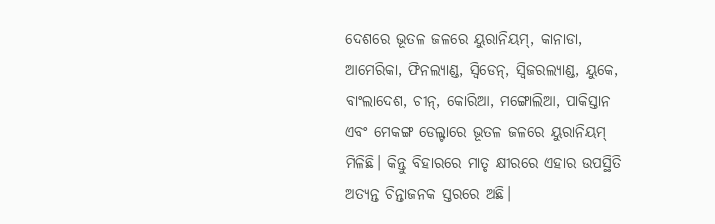ଦେଶରେ ଭୂତଳ ଜଳରେ ୟୁରାନିୟମ୍, କାନାଡା, ଆମେରିକା, ଫିନଲ୍ୟାଣ୍ଡ, ସ୍ୱିଡେନ୍, ସ୍ୱିଜରଲ୍ୟାଣ୍ଡ, ୟୁକେ, ବାଂଲାଦେଶ, ଚୀନ୍, କୋରିଆ, ମଙ୍ଗୋଲିଆ, ପାକିସ୍ତାନ ଏବଂ ମେକଙ୍ଗ ଡେଲ୍ଟାରେ ଭୂତଳ ଜଳରେ ୟୁରାନିୟମ୍ ମିଳିଛି। କିନ୍ତୁ ବିହାରରେ ମାତୃ କ୍ଷୀରରେ ଏହାର ଉପସ୍ଥିତି ଅତ୍ୟନ୍ତ ଚିନ୍ତାଜନକ ସ୍ତରରେ ଅଛି।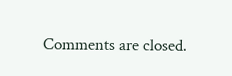Comments are closed.